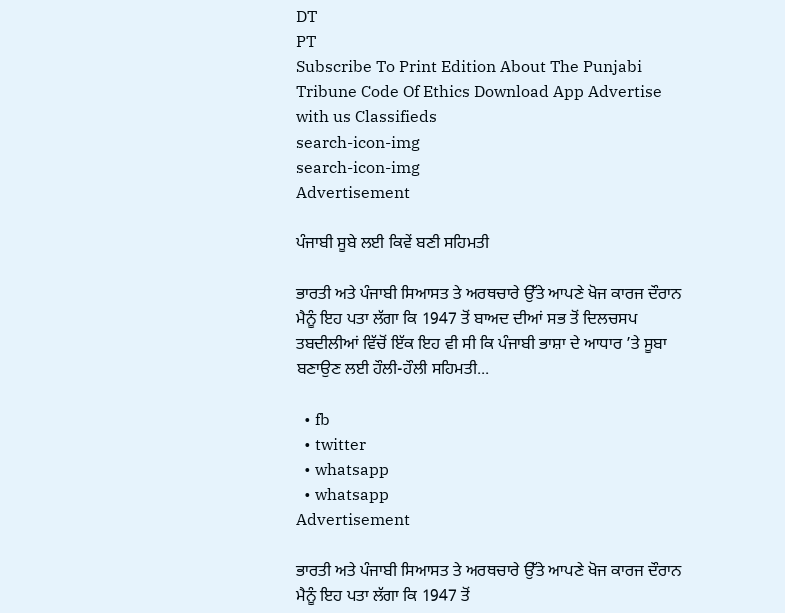DT
PT
Subscribe To Print Edition About The Punjabi Tribune Code Of Ethics Download App Advertise with us Classifieds
search-icon-img
search-icon-img
Advertisement

ਪੰਜਾਬੀ ਸੂਬੇ ਲਈ ਕਿਵੇਂ ਬਣੀ ਸਹਿਮਤੀ

ਭਾਰਤੀ ਅਤੇ ਪੰਜਾਬੀ ਸਿਆਸਤ ਤੇ ਅਰਥਚਾਰੇ ਉੱਤੇ ਆਪਣੇ ਖੋਜ ਕਾਰਜ ਦੌਰਾਨ ਮੈਨੂੰ ਇਹ ਪਤਾ ਲੱਗਾ ਕਿ 1947 ਤੋਂ ਬਾਅਦ ਦੀਆਂ ਸਭ ਤੋਂ ਦਿਲਚਸਪ ਤਬਦੀਲੀਆਂ ਵਿੱਚੋਂ ਇੱਕ ਇਹ ਵੀ ਸੀ ਕਿ ਪੰਜਾਬੀ ਭਾਸ਼ਾ ਦੇ ਆਧਾਰ ’ਤੇ ਸੂਬਾ ਬਣਾਉਣ ਲਈ ਹੌਲੀ-ਹੌਲੀ ਸਹਿਮਤੀ...

  • fb
  • twitter
  • whatsapp
  • whatsapp
Advertisement

ਭਾਰਤੀ ਅਤੇ ਪੰਜਾਬੀ ਸਿਆਸਤ ਤੇ ਅਰਥਚਾਰੇ ਉੱਤੇ ਆਪਣੇ ਖੋਜ ਕਾਰਜ ਦੌਰਾਨ ਮੈਨੂੰ ਇਹ ਪਤਾ ਲੱਗਾ ਕਿ 1947 ਤੋਂ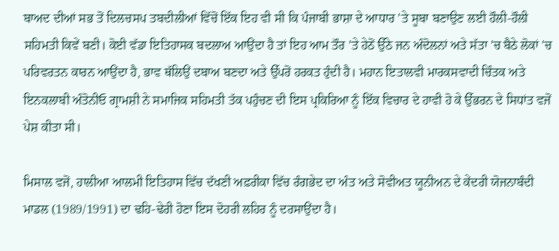ਬਾਅਦ ਦੀਆਂ ਸਭ ਤੋਂ ਦਿਲਚਸਪ ਤਬਦੀਲੀਆਂ ਵਿੱਚੋਂ ਇੱਕ ਇਹ ਵੀ ਸੀ ਕਿ ਪੰਜਾਬੀ ਭਾਸ਼ਾ ਦੇ ਆਧਾਰ ’ਤੇ ਸੂਬਾ ਬਣਾਉਣ ਲਈ ਹੌਲੀ-ਹੌਲੀ ਸਹਿਮਤੀ ਕਿਵੇਂ ਬਣੀ। ਕੋਈ ਵੱਡਾ ਇਤਿਹਾਸਕ ਬਦਲਾਅ ਆਉਂਦਾ ਹੈ ਤਾਂ ਇਹ ਆਮ ਤੌਰ ’ਤੇ ਹੇਠੋਂ ਉੱਠੇ ਜਨ ਅੰਦੋਲਨਾਂ ਅਤੇ ਸੱਤਾ ’ਚ ਬੈਠੇ ਲੋਕਾਂ ’ਚ ਪਰਿਵਰਤਨ ਕਾਰਨ ਆਉਂਦਾ ਹੈ, ਭਾਵ ਥੱਲਿਉਂ ਦਬਾਅ ਬਣਦਾ ਅਤੇ ਉੱਪਰੋਂ ਹਰਕਤ ਹੁੰਦੀ ਹੈ। ਮਹਾਨ ਇਤਾਲਵੀ ਮਾਰਕਸਵਾਦੀ ਚਿੰਤਕ ਅਤੇ ਇਨਕਲਾਬੀ ਅੰਤੋਨੀਓ ਗ੍ਰਾਮਸ਼ੀ ਨੇ ਸਮਾਜਿਕ ਸਹਿਮਤੀ ਤੱਕ ਪਹੁੰਚਣ ਦੀ ਇਸ ਪ੍ਰਕਿਰਿਆ ਨੂੰ ਇੱਕ ਵਿਚਾਰ ਦੇ ਹਾਵੀ ਹੋ ਕੇ ਉੱਭਰਨ ਦੇ ਸਿਧਾਂਤ ਵਜੋਂ ਪੇਸ਼ ਕੀਤਾ ਸੀ।

ਮਿਸਾਲ ਵਜੋਂ, ਹਾਲੀਆ ਆਲਮੀ ਇਤਿਹਾਸ ਵਿੱਚ ਦੱਖਣੀ ਅਫ਼ਰੀਕਾ ਵਿੱਚ ਰੰਗਭੇਦ ਦਾ ਅੰਤ ਅਤੇ ਸੋਵੀਅਤ ਯੂਨੀਅਨ ਦੇ ਕੇਂਦਰੀ ਯੋਜਨਾਬੰਦੀ ਮਾਡਲ (1989/1991) ਦਾ ਢਹਿ-ਢੇਰੀ ਹੋਣਾ ਇਸ ਦੋਹਰੀ ਲਹਿਰ ਨੂੰ ਦਰਸਾਉਂਦਾ ਹੈ।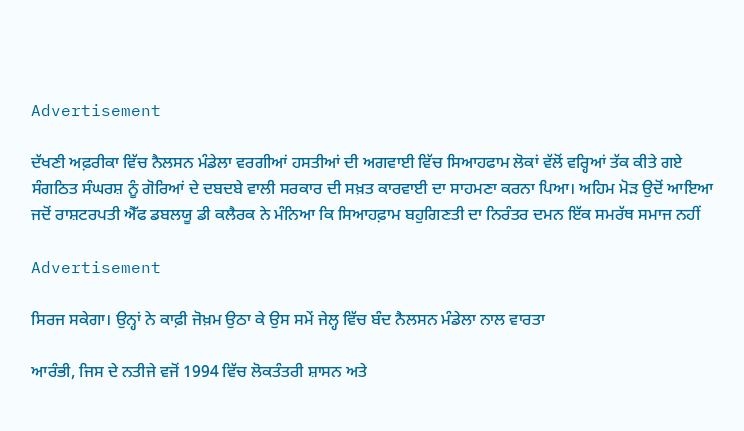Advertisement

ਦੱਖਣੀ ਅਫ਼ਰੀਕਾ ਵਿੱਚ ਨੈਲਸਨ ਮੰਡੇਲਾ ਵਰਗੀਆਂ ਹਸਤੀਆਂ ਦੀ ਅਗਵਾਈ ਵਿੱਚ ਸਿਆਹਫਾਮ ਲੋਕਾਂ ਵੱਲੋਂ ਵਰ੍ਹਿਆਂ ਤੱਕ ਕੀਤੇ ਗਏ ਸੰਗਠਿਤ ਸੰਘਰਸ਼ ਨੂੰ ਗੋਰਿਆਂ ਦੇ ਦਬਦਬੇ ਵਾਲੀ ਸਰਕਾਰ ਦੀ ਸਖ਼ਤ ਕਾਰਵਾਈ ਦਾ ਸਾਹਮਣਾ ਕਰਨਾ ਪਿਆ। ਅਹਿਮ ਮੋੜ ਉਦੋਂ ਆਇਆ ਜਦੋਂ ਰਾਸ਼ਟਰਪਤੀ ਐੱਫ ਡਬਲਯੂ ਡੀ ਕਲੈਰਕ ਨੇ ਮੰਨਿਆ ਕਿ ਸਿਆਹਫ਼ਾਮ ਬਹੁਗਿਣਤੀ ਦਾ ਨਿਰੰਤਰ ਦਮਨ ਇੱਕ ਸਮਰੱਥ ਸਮਾਜ ਨਹੀਂ

Advertisement

ਸਿਰਜ ਸਕੇਗਾ। ਉਨ੍ਹਾਂ ਨੇ ਕਾਫ਼ੀ ਜੋਖ਼ਮ ਉਠਾ ਕੇ ਉਸ ਸਮੇਂ ਜੇਲ੍ਹ ਵਿੱਚ ਬੰਦ ਨੈਲਸਨ ਮੰਡੇਲਾ ਨਾਲ ਵਾਰਤਾ

ਆਰੰਭੀ, ਜਿਸ ਦੇ ਨਤੀਜੇ ਵਜੋਂ 1994 ਵਿੱਚ ਲੋਕਤੰਤਰੀ ਸ਼ਾਸਨ ਅਤੇ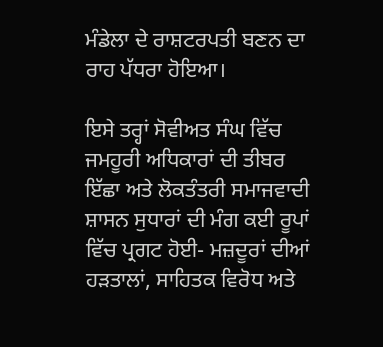ਮੰਡੇਲਾ ਦੇ ਰਾਸ਼ਟਰਪਤੀ ਬਣਨ ਦਾ ਰਾਹ ਪੱਧਰਾ ਹੋਇਆ।

ਇਸੇ ਤਰ੍ਹਾਂ ਸੋਵੀਅਤ ਸੰਘ ਵਿੱਚ ਜਮਹੂਰੀ ਅਧਿਕਾਰਾਂ ਦੀ ਤੀਬਰ ਇੱਛਾ ਅਤੇ ਲੋਕਤੰਤਰੀ ਸਮਾਜਵਾਦੀ ਸ਼ਾਸਨ ਸੁਧਾਰਾਂ ਦੀ ਮੰਗ ਕਈ ਰੂਪਾਂ ਵਿੱਚ ਪ੍ਰਗਟ ਹੋਈ- ਮਜ਼ਦੂਰਾਂ ਦੀਆਂ ਹੜਤਾਲਾਂ, ਸਾਹਿਤਕ ਵਿਰੋਧ ਅਤੇ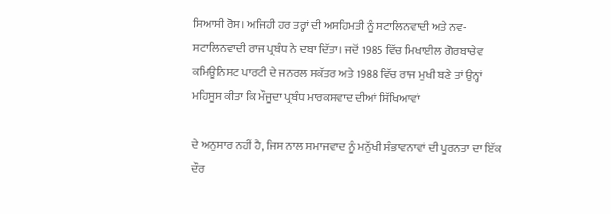ਸਿਆਸੀ ਰੋਸ। ਅਜਿਹੀ ਹਰ ਤਰ੍ਹਾਂ ਦੀ ਅਸਹਿਮਤੀ ਨੂੰ ਸਟਾਲਿਨਵਾਦੀ ਅਤੇ ਨਵ-ਸਟਾਲਿਨਵਾਦੀ ਰਾਜ ਪ੍ਰਬੰਧ ਨੇ ਦਬਾ ਦਿੱਤਾ। ਜਦੋਂ 1985 ਵਿੱਚ ਮਿਖਾਈਲ ਗੋਰਬਾਚੇਵ ਕਮਿਊਨਿਸਟ ਪਾਰਟੀ ਦੇ ਜਨਰਲ ਸਕੱਤਰ ਅਤੇ 1988 ਵਿੱਚ ਰਾਜ ਮੁਖੀ ਬਣੇ ਤਾਂ ਉਨ੍ਹਾਂ ਮਹਿਸੂਸ ਕੀਤਾ ਕਿ ਮੌਜੂਦਾ ਪ੍ਰਬੰਧ ਮਾਰਕਸਵਾਦ ਦੀਆਂ ਸਿੱਖਿਆਵਾਂ

ਦੇ ਅਨੁਸਾਰ ਨਹੀਂ ਹੈ, ਜਿਸ ਨਾਲ ਸਮਾਜਵਾਦ ਨੂੰ ਮਨੁੱਖੀ ਸੰਭਾਵਨਾਵਾਂ ਦੀ ਪੂਰਨਤਾ ਦਾ ਇੱਕ ਦੌਰ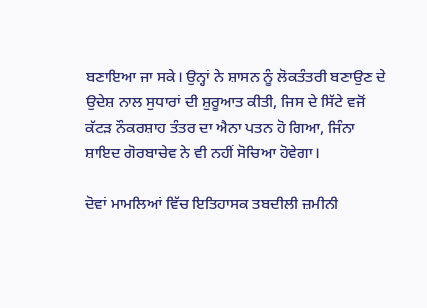ਬਣਾਇਆ ਜਾ ਸਕੇ। ਉਨ੍ਹਾਂ ਨੇ ਸ਼ਾਸਨ ਨੂੰ ਲੋਕਤੰਤਰੀ ਬਣਾਉਣ ਦੇ ਉਦੇਸ਼ ਨਾਲ ਸੁਧਾਰਾਂ ਦੀ ਸ਼ੁਰੂਆਤ ਕੀਤੀ, ਜਿਸ ਦੇ ਸਿੱਟੇ ਵਜੋਂ ਕੱਟੜ ਨੌਕਰਸ਼ਾਹ ਤੰਤਰ ਦਾ ਐਨਾ ਪਤਨ ਹੋ ਗਿਆ, ਜਿੰਨਾ ਸ਼ਾਇਦ ਗੋਰਬਾਚੇਵ ਨੇ ਵੀ ਨਹੀਂ ਸੋਚਿਆ ਹੋਵੇਗਾ।

ਦੋਵਾਂ ਮਾਮਲਿਆਂ ਵਿੱਚ ਇਤਿਹਾਸਕ ਤਬਦੀਲੀ ਜ਼ਮੀਨੀ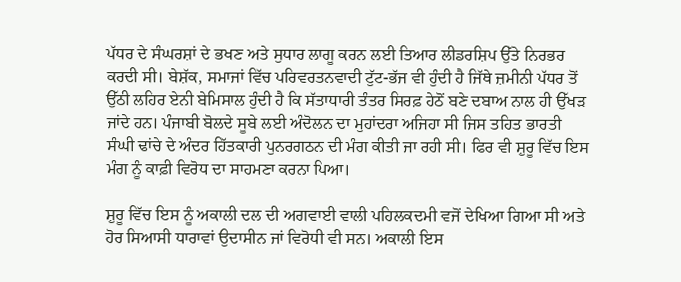ਪੱਧਰ ਦੇ ਸੰਘਰਸ਼ਾਂ ਦੇ ਭਖਣ ਅਤੇ ਸੁਧਾਰ ਲਾਗੂ ਕਰਨ ਲਈ ਤਿਆਰ ਲੀਡਰਸ਼ਿਪ ਉੱਤੇ ਨਿਰਭਰ ਕਰਦੀ ਸੀ। ਬੇਸ਼ੱਕ, ਸਮਾਜਾਂ ਵਿੱਚ ਪਰਿਵਰਤਨਵਾਦੀ ਟੁੱਟ-ਭੱਜ ਵੀ ਹੁੰਦੀ ਹੈ ਜਿੱਥੇ ਜ਼ਮੀਨੀ ਪੱਧਰ ਤੋਂ ਉੱਠੀ ਲਹਿਰ ਏਨੀ ਬੇਮਿਸਾਲ ਹੁੰਦੀ ਹੈ ਕਿ ਸੱਤਾਧਾਰੀ ਤੰਤਰ ਸਿਰਫ਼ ਹੇਠੋਂ ਬਣੇ ਦਬਾਅ ਨਾਲ ਹੀ ਉੱਖੜ ਜਾਂਦੇ ਹਨ। ਪੰਜਾਬੀ ਬੋਲਦੇ ਸੂਬੇ ਲਈ ਅੰਦੋਲਨ ਦਾ ਮੁਹਾਂਦਰਾ ਅਜਿਹਾ ਸੀ ਜਿਸ ਤਹਿਤ ਭਾਰਤੀ ਸੰਘੀ ਢਾਂਚੇ ਦੇ ਅੰਦਰ ਹਿੱਤਕਾਰੀ ਪੁਨਰਗਠਨ ਦੀ ਮੰਗ ਕੀਤੀ ਜਾ ਰਹੀ ਸੀ। ਫਿਰ ਵੀ ਸ਼ੁਰੂ ਵਿੱਚ ਇਸ ਮੰਗ ਨੂੰ ਕਾਫ਼ੀ ਵਿਰੋਧ ਦਾ ਸਾਹਮਣਾ ਕਰਨਾ ਪਿਆ।

ਸ਼ੁਰੂ ਵਿੱਚ ਇਸ ਨੂੰ ਅਕਾਲੀ ਦਲ ਦੀ ਅਗਵਾਈ ਵਾਲੀ ਪਹਿਲਕਦਮੀ ਵਜੋਂ ਦੇਖਿਆ ਗਿਆ ਸੀ ਅਤੇ ਹੋਰ ਸਿਆਸੀ ਧਾਰਾਵਾਂ ਉਦਾਸੀਨ ਜਾਂ ਵਿਰੋਧੀ ਵੀ ਸਨ। ਅਕਾਲੀ ਇਸ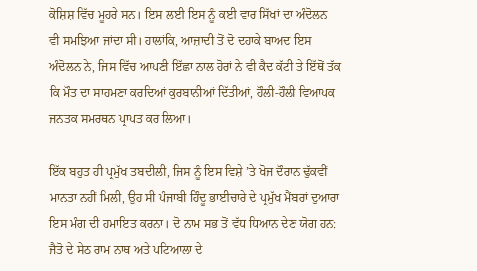ਕੋਸ਼ਿਸ਼ ਵਿੱਚ ਮੂਹਰੇ ਸਨ। ਇਸ ਲਈ ਇਸ ਨੂੰ ਕਈ ਵਾਰ ਸਿੱਖਾਂ ਦਾ ਅੰਦੋਲਨ ਵੀ ਸਮਝਿਆ ਜਾਂਦਾ ਸੀ। ਹਾਲਾਂਕਿ, ਆਜ਼ਾਦੀ ਤੋਂ ਦੋ ਦਹਾਕੇ ਬਾਅਦ ਇਸ ਅੰਦੋਲਨ ਨੇ, ਜਿਸ ਵਿੱਚ ਆਪਣੀ ਇੱਛਾ ਨਾਲ ਹੋਰਾਂ ਨੇ ਵੀ ਕੈਦ ਕੱਟੀ ਤੇ ਇੱਥੋਂ ਤੱਕ ਕਿ ਮੌਤ ਦਾ ਸਾਹਮਣਾ ਕਰਦਿਆਂ ਕੁਰਬਾਨੀਆਂ ਦਿੱਤੀਆਂ, ਹੌਲੀ-ਹੌਲੀ ਵਿਆਪਕ ਜਨਤਕ ਸਮਰਥਨ ਪ੍ਰਾਪਤ ਕਰ ਲਿਆ।

ਇੱਕ ਬਹੁਤ ਹੀ ਪ੍ਰਮੁੱਖ ਤਬਦੀਲੀ, ਜਿਸ ਨੂੰ ਇਸ ਵਿਸ਼ੇ ’ਤੇ ਖੋਜ ਦੌਰਾਨ ਢੁੱਕਵੀਂ ਮਾਨਤਾ ਨਹੀਂ ਮਿਲੀ, ਉਹ ਸੀ ਪੰਜਾਬੀ ਹਿੰਦੂ ਭਾਈਚਾਰੇ ਦੇ ਪ੍ਰਮੁੱਖ ਮੈਂਬਰਾਂ ਦੁਆਰਾ ਇਸ ਮੰਗ ਦੀ ਹਮਾਇਤ ਕਰਨਾ। ਦੋ ਨਾਮ ਸਭ ਤੋਂ ਵੱਧ ਧਿਆਨ ਦੇਣ ਯੋਗ ਹਨ: ਜੈਤੋ ਦੇ ਸੇਠ ਰਾਮ ਨਾਥ ਅਤੇ ਪਟਿਆਲਾ ਦੇ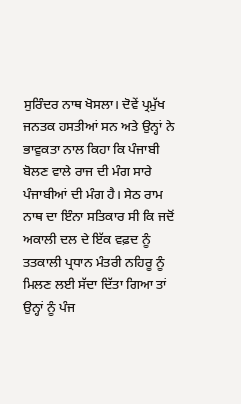ਸੁਰਿੰਦਰ ਨਾਥ ਖੋਸਲਾ। ਦੋਵੇਂ ਪ੍ਰਮੁੱਖ ਜਨਤਕ ਹਸਤੀਆਂ ਸਨ ਅਤੇ ਉਨ੍ਹਾਂ ਨੇ ਭਾਵੁਕਤਾ ਨਾਲ ਕਿਹਾ ਕਿ ਪੰਜਾਬੀ ਬੋਲਣ ਵਾਲੇ ਰਾਜ ਦੀ ਮੰਗ ਸਾਰੇ ਪੰਜਾਬੀਆਂ ਦੀ ਮੰਗ ਹੈ। ਸੇਠ ਰਾਮ ਨਾਥ ਦਾ ਇੰਨਾ ਸਤਿਕਾਰ ਸੀ ਕਿ ਜਦੋਂ ਅਕਾਲੀ ਦਲ ਦੇ ਇੱਕ ਵਫ਼ਦ ਨੂੰ ਤਤਕਾਲੀ ਪ੍ਰਧਾਨ ਮੰਤਰੀ ਨਹਿਰੂ ਨੂੰ ਮਿਲਣ ਲਈ ਸੱਦਾ ਦਿੱਤਾ ਗਿਆ ਤਾਂ ਉਨ੍ਹਾਂ ਨੂੰ ਪੰਜ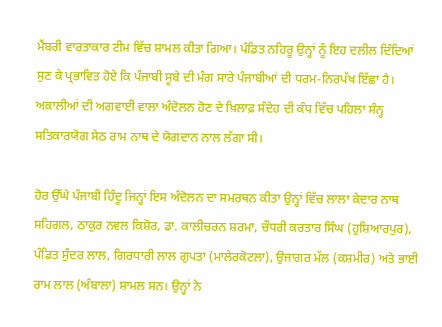ਮੈਂਬਰੀ ਵਾਰਤਾਕਾਰ ਟੀਮ ਵਿੱਚ ਸ਼ਾਮਲ ਕੀਤਾ ਗਿਆ। ਪੰਡਿਤ ਨਹਿਰੂ ਉਨ੍ਹਾਂ ਨੂੰ ਇਹ ਦਲੀਲ ਦਿੰਦਿਆਂ ਸੁਣ ਕੇ ਪ੍ਰਭਾਵਿਤ ਹੋਏ ਕਿ ਪੰਜਾਬੀ ਸੂਬੇ ਦੀ ਮੰਗ ਸਾਰੇ ਪੰਜਾਬੀਆਂ ਦੀ ਧਰਮ-ਨਿਰਪੱਖ ਇੱਛਾ ਹੈ। ਅਕਾਲੀਆਂ ਦੀ ਅਗਵਾਈ ਵਾਲਾ ਅੰਦੋਲਨ ਹੋਣ ਦੇ ਖ਼ਿਲਾਫ਼ ਸੰਦੇਹ ਦੀ ਕੰਧ ਵਿੱਚ ਪਹਿਲਾ ਸੰਨ੍ਹ ਸਤਿਕਾਰਯੋਗ ਸੇਠ ਰਾਮ ਨਾਥ ਦੇ ਯੋਗਦਾਨ ਨਾਲ ਲੱਗਾ ਸੀ।

ਹੋਰ ਉੱਘੇ ਪੰਜਾਬੀ ਹਿੰਦੂ ਜਿਨ੍ਹਾਂ ਇਸ ਅੰਦੋਲਨ ਦਾ ਸਮਰਥਨ ਕੀਤਾ ਉਨ੍ਹਾਂ ਵਿੱਚ ਲਾਲਾ ਕੇਦਾਰ ਨਾਥ ਸਹਿਗਲ, ਠਾਕੁਰ ਨਵਲ ਕਿਸ਼ੋਰ, ਡਾ. ਕਾਲੀਚਰਨ ਸ਼ਰਮਾ, ਚੌਧਰੀ ਕਰਤਾਰ ਸਿੰਘ (ਹੁਸ਼ਿਆਰਪੁਰ), ਪੰਡਿਤ ਸੁੰਦਰ ਲਾਲ, ਗਿਰਧਾਰੀ ਲਾਲ ਗੁਪਤਾ (ਮਾਲੇਰਕੋਟਲਾ), ਉਜਾਗਰ ਮੱਲ (ਕਸ਼ਮੀਰ) ਅਤੇ ਭਾਈ ਰਾਮ ਲਾਲ (ਅੰਬਾਲਾ) ਸ਼ਾਮਲ ਸਨ। ਉਨ੍ਹਾਂ ਨੇ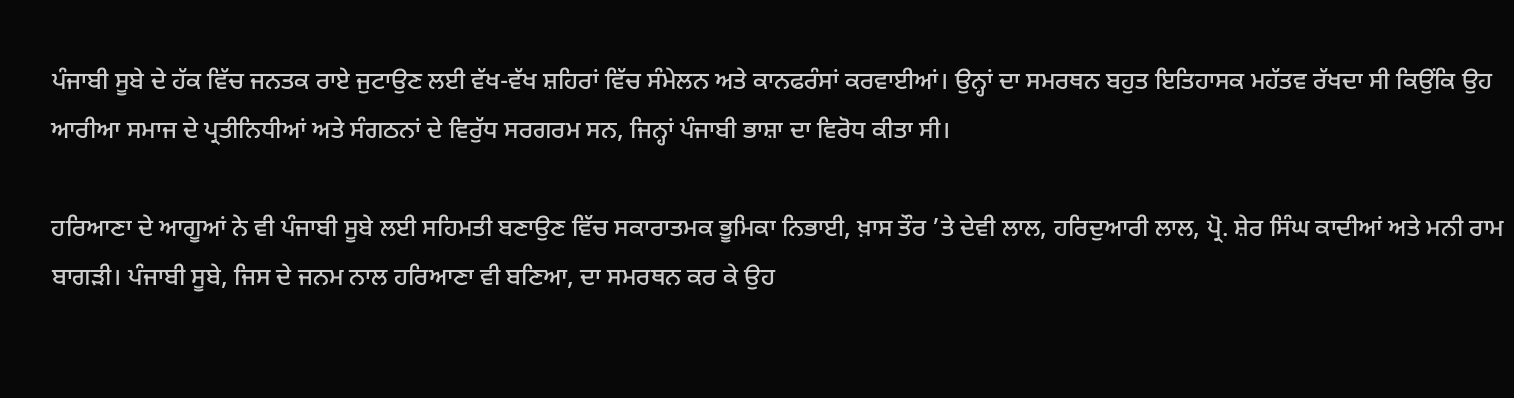ਪੰਜਾਬੀ ਸੂਬੇ ਦੇ ਹੱਕ ਵਿੱਚ ਜਨਤਕ ਰਾਏ ਜੁਟਾਉਣ ਲਈ ਵੱਖ-ਵੱਖ ਸ਼ਹਿਰਾਂ ਵਿੱਚ ਸੰਮੇਲਨ ਅਤੇ ਕਾਨਫਰੰਸਾਂ ਕਰਵਾਈਆਂ। ਉਨ੍ਹਾਂ ਦਾ ਸਮਰਥਨ ਬਹੁਤ ਇਤਿਹਾਸਕ ਮਹੱਤਵ ਰੱਖਦਾ ਸੀ ਕਿਉਂਕਿ ਉਹ ਆਰੀਆ ਸਮਾਜ ਦੇ ਪ੍ਰਤੀਨਿਧੀਆਂ ਅਤੇ ਸੰਗਠਨਾਂ ਦੇ ਵਿਰੁੱਧ ਸਰਗਰਮ ਸਨ, ਜਿਨ੍ਹਾਂ ਪੰਜਾਬੀ ਭਾਸ਼ਾ ਦਾ ਵਿਰੋਧ ਕੀਤਾ ਸੀ।

ਹਰਿਆਣਾ ਦੇ ਆਗੂਆਂ ਨੇ ਵੀ ਪੰਜਾਬੀ ਸੂਬੇ ਲਈ ਸਹਿਮਤੀ ਬਣਾਉਣ ਵਿੱਚ ਸਕਾਰਾਤਮਕ ਭੂਮਿਕਾ ਨਿਭਾਈ, ਖ਼ਾਸ ਤੌਰ ’ਤੇ ਦੇਵੀ ਲਾਲ, ਹਰਿਦੁਆਰੀ ਲਾਲ, ਪ੍ਰੋ. ਸ਼ੇਰ ਸਿੰਘ ਕਾਦੀਆਂ ਅਤੇ ਮਨੀ ਰਾਮ ਬਾਗੜੀ। ਪੰਜਾਬੀ ਸੂਬੇ, ਜਿਸ ਦੇ ਜਨਮ ਨਾਲ ਹਰਿਆਣਾ ਵੀ ਬਣਿਆ, ਦਾ ਸਮਰਥਨ ਕਰ ਕੇ ਉਹ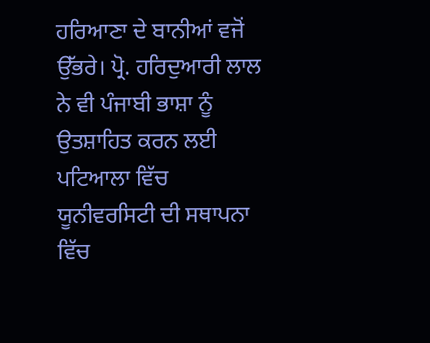ਹਰਿਆਣਾ ਦੇ ਬਾਨੀਆਂ ਵਜੋਂ ਉੱਭਰੇ। ਪ੍ਰੋ. ਹਰਿਦੁਆਰੀ ਲਾਲ ਨੇ ਵੀ ਪੰਜਾਬੀ ਭਾਸ਼ਾ ਨੂੰ ਉਤਸ਼ਾਹਿਤ ਕਰਨ ਲਈ ਪਟਿਆਲਾ ਵਿੱਚ ਯੂਨੀਵਰਸਿਟੀ ਦੀ ਸਥਾਪਨਾ ਵਿੱਚ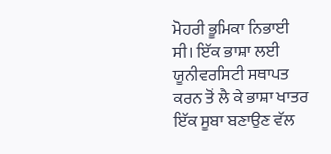ਮੋਹਰੀ ਭੂਮਿਕਾ ਨਿਭਾਈ ਸੀ। ਇੱਕ ਭਾਸ਼ਾ ਲਈ ਯੂਨੀਵਰਸਿਟੀ ਸਥਾਪਤ ਕਰਨ ਤੋਂ ਲੈ ਕੇ ਭਾਸ਼ਾ ਖਾਤਰ ਇੱਕ ਸੂਬਾ ਬਣਾਉਣ ਵੱਲ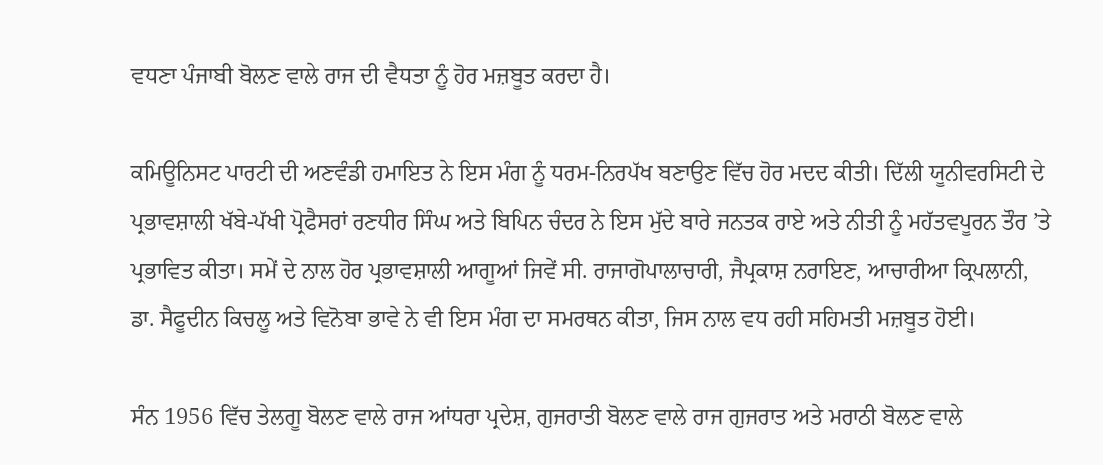ਵਧਣਾ ਪੰਜਾਬੀ ਬੋਲਣ ਵਾਲੇ ਰਾਜ ਦੀ ਵੈਧਤਾ ਨੂੰ ਹੋਰ ਮਜ਼ਬੂਤ ਕਰਦਾ ਹੈ।

ਕਮਿਊਨਿਸਟ ਪਾਰਟੀ ਦੀ ਅਣਵੰਡੀ ਹਮਾਇਤ ਨੇ ਇਸ ਮੰਗ ਨੂੰ ਧਰਮ-ਨਿਰਪੱਖ ਬਣਾਉਣ ਵਿੱਚ ਹੋਰ ਮਦਦ ਕੀਤੀ। ਦਿੱਲੀ ਯੂਨੀਵਰਸਿਟੀ ਦੇ ਪ੍ਰਭਾਵਸ਼ਾਲੀ ਖੱਬੇ-ਪੱਖੀ ਪ੍ਰੋਫੈਸਰਾਂ ਰਣਧੀਰ ਸਿੰਘ ਅਤੇ ਬਿਪਿਨ ਚੰਦਰ ਨੇ ਇਸ ਮੁੱਦੇ ਬਾਰੇ ਜਨਤਕ ਰਾਏ ਅਤੇ ਨੀਤੀ ਨੂੰ ਮਹੱਤਵਪੂਰਨ ਤੌਰ ’ਤੇ ਪ੍ਰਭਾਵਿਤ ਕੀਤਾ। ਸਮੇਂ ਦੇ ਨਾਲ ਹੋਰ ਪ੍ਰਭਾਵਸ਼ਾਲੀ ਆਗੂਆਂ ਜਿਵੇਂ ਸੀ. ਰਾਜਾਗੋਪਾਲਾਚਾਰੀ, ਜੈਪ੍ਰਕਾਸ਼ ਨਰਾਇਣ, ਆਚਾਰੀਆ ਕ੍ਰਿਪਲਾਨੀ, ਡਾ. ਸੈਫੂਦੀਨ ਕਿਚਲੂ ਅਤੇ ਵਿਨੋਬਾ ਭਾਵੇ ਨੇ ਵੀ ਇਸ ਮੰਗ ਦਾ ਸਮਰਥਨ ਕੀਤਾ, ਜਿਸ ਨਾਲ ਵਧ ਰਹੀ ਸਹਿਮਤੀ ਮਜ਼ਬੂਤ ਹੋਈ।

ਸੰਨ 1956 ਵਿੱਚ ਤੇਲਗੂ ਬੋਲਣ ਵਾਲੇ ਰਾਜ ਆਂਧਰਾ ਪ੍ਰਦੇਸ਼, ਗੁਜਰਾਤੀ ਬੋਲਣ ਵਾਲੇ ਰਾਜ ਗੁਜਰਾਤ ਅਤੇ ਮਰਾਠੀ ਬੋਲਣ ਵਾਲੇ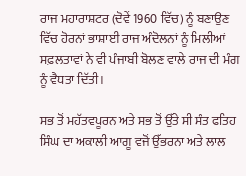ਰਾਜ ਮਹਾਰਾਸ਼ਟਰ (ਦੋਵੇਂ 1960 ਵਿੱਚ) ਨੂੰ ਬਣਾਉਣ ਵਿੱਚ ਹੋਰਨਾਂ ਭਾਸ਼ਾਈ ਰਾਜ ਅੰਦੋਲਨਾਂ ਨੂੰ ਮਿਲੀਆਂ ਸਫ਼ਲਤਾਵਾਂ ਨੇ ਵੀ ਪੰਜਾਬੀ ਬੋਲਣ ਵਾਲੇ ਰਾਜ ਦੀ ਮੰਗ ਨੂੰ ਵੈਧਤਾ ਦਿੱਤੀ।

ਸਭ ਤੋਂ ਮਹੱਤਵਪੂਰਨ ਅਤੇ ਸਭ ਤੋਂ ਉੱਤੇ ਸੀ ਸੰਤ ਫਤਿਹ ਸਿੰਘ ਦਾ ਅਕਾਲੀ ਆਗੂ ਵਜੋਂ ਉੱਭਰਨਾ ਅਤੇ ਲਾਲ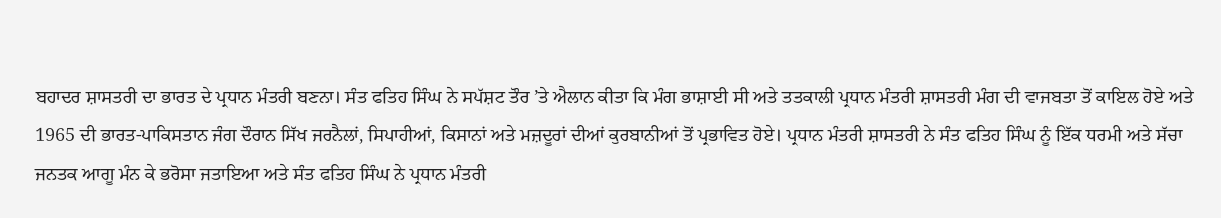ਬਹਾਦਰ ਸ਼ਾਸਤਰੀ ਦਾ ਭਾਰਤ ਦੇ ਪ੍ਰਧਾਨ ਮੰਤਰੀ ਬਣਨਾ। ਸੰਤ ਫਤਿਹ ਸਿੰਘ ਨੇ ਸਪੱਸ਼ਟ ਤੌਰ ’ਤੇ ਐਲਾਨ ਕੀਤਾ ਕਿ ਮੰਗ ਭਾਸ਼ਾਈ ਸੀ ਅਤੇ ਤਤਕਾਲੀ ਪ੍ਰਧਾਨ ਮੰਤਰੀ ਸ਼ਾਸਤਰੀ ਮੰਗ ਦੀ ਵਾਜਬਤਾ ਤੋਂ ਕਾਇਲ ਹੋਏ ਅਤੇ 1965 ਦੀ ਭਾਰਤ-ਪਾਕਿਸਤਾਨ ਜੰਗ ਦੌਰਾਨ ਸਿੱਖ ਜਰਨੈਲਾਂ, ਸਿਪਾਹੀਆਂ, ਕਿਸਾਨਾਂ ਅਤੇ ਮਜ਼ਦੂਰਾਂ ਦੀਆਂ ਕੁਰਬਾਨੀਆਂ ਤੋਂ ਪ੍ਰਭਾਵਿਤ ਹੋਏ। ਪ੍ਰਧਾਨ ਮੰਤਰੀ ਸ਼ਾਸਤਰੀ ਨੇ ਸੰਤ ਫਤਿਹ ਸਿੰਘ ਨੂੰ ਇੱਕ ਧਰਮੀ ਅਤੇ ਸੱਚਾ ਜਨਤਕ ਆਗੂ ਮੰਨ ਕੇ ਭਰੋਸਾ ਜਤਾਇਆ ਅਤੇ ਸੰਤ ਫਤਿਹ ਸਿੰਘ ਨੇ ਪ੍ਰਧਾਨ ਮੰਤਰੀ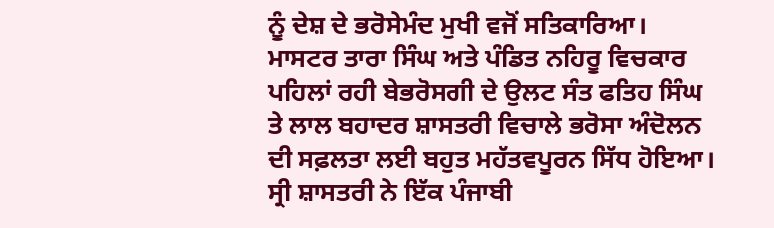ਨੂੰ ਦੇਸ਼ ਦੇ ਭਰੋਸੇਮੰਦ ਮੁਖੀ ਵਜੋਂ ਸਤਿਕਾਰਿਆ। ਮਾਸਟਰ ਤਾਰਾ ਸਿੰਘ ਅਤੇ ਪੰਡਿਤ ਨਹਿਰੂ ਵਿਚਕਾਰ ਪਹਿਲਾਂ ਰਹੀ ਬੇਭਰੋਸਗੀ ਦੇ ਉਲਟ ਸੰਤ ਫਤਿਹ ਸਿੰਘ ਤੇ ਲਾਲ ਬਹਾਦਰ ਸ਼ਾਸਤਰੀ ਵਿਚਾਲੇ ਭਰੋਸਾ ਅੰਦੋਲਨ ਦੀ ਸਫ਼ਲਤਾ ਲਈ ਬਹੁਤ ਮਹੱਤਵਪੂਰਨ ਸਿੱਧ ਹੋਇਆ। ਸ੍ਰੀ ਸ਼ਾਸਤਰੀ ਨੇ ਇੱਕ ਪੰਜਾਬੀ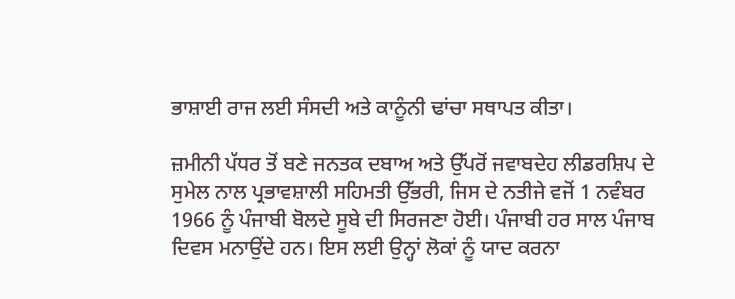ਭਾਸ਼ਾਈ ਰਾਜ ਲਈ ਸੰਸਦੀ ਅਤੇ ਕਾਨੂੰਨੀ ਢਾਂਚਾ ਸਥਾਪਤ ਕੀਤਾ।

ਜ਼ਮੀਨੀ ਪੱਧਰ ਤੋਂ ਬਣੇ ਜਨਤਕ ਦਬਾਅ ਅਤੇ ਉੱਪਰੋਂ ਜਵਾਬਦੇਹ ਲੀਡਰਸ਼ਿਪ ਦੇ ਸੁਮੇਲ ਨਾਲ ਪ੍ਰਭਾਵਸ਼ਾਲੀ ਸਹਿਮਤੀ ਉੱਭਰੀ, ਜਿਸ ਦੇ ਨਤੀਜੇ ਵਜੋਂ 1 ਨਵੰਬਰ 1966 ਨੂੰ ਪੰਜਾਬੀ ਬੋਲਦੇ ਸੂਬੇ ਦੀ ਸਿਰਜਣਾ ਹੋਈ। ਪੰਜਾਬੀ ਹਰ ਸਾਲ ਪੰਜਾਬ ਦਿਵਸ ਮਨਾਉਂਦੇ ਹਨ। ਇਸ ਲਈ ਉਨ੍ਹਾਂ ਲੋਕਾਂ ਨੂੰ ਯਾਦ ਕਰਨਾ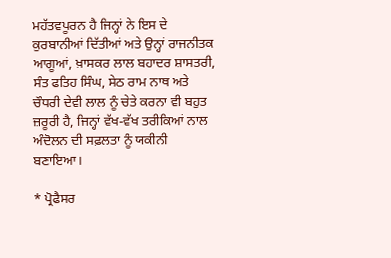ਮਹੱਤਵਪੂਰਨ ਹੈ ਜਿਨ੍ਹਾਂ ਨੇ ਇਸ ਦੇ ਕੁਰਬਾਨੀਆਂ ਦਿੱਤੀਆਂ ਅਤੇ ਉਨ੍ਹਾਂ ਰਾਜਨੀਤਕ ਆਗੂਆਂ, ਖ਼ਾਸਕਰ ਲਾਲ ਬਹਾਦਰ ਸ਼ਾਸਤਰੀ, ਸੰਤ ਫਤਿਹ ਸਿੰਘ, ਸੇਠ ਰਾਮ ਨਾਥ ਅਤੇ ਚੌਧਰੀ ਦੇਵੀ ਲਾਲ ਨੂੰ ਚੇਤੇ ਕਰਨਾ ਵੀ ਬਹੁਤ ਜ਼ਰੂਰੀ ਹੈ, ਜਿਨ੍ਹਾਂ ਵੱਖ-ਵੱਖ ਤਰੀਕਿਆਂ ਨਾਲ ਅੰਦੋਲਨ ਦੀ ਸਫ਼ਲਤਾ ਨੂੰ ਯਕੀਨੀ ਬਣਾਇਆ।

* ਪ੍ਰੋਫੈਸਰ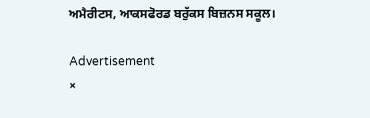ਅਮੈਰੀਟਸ, ਆਕਸਫੋਰਡ ਬਰੁੱਕਸ ਬਿਜ਼ਨਸ ਸਕੂਲ।

Advertisement
×